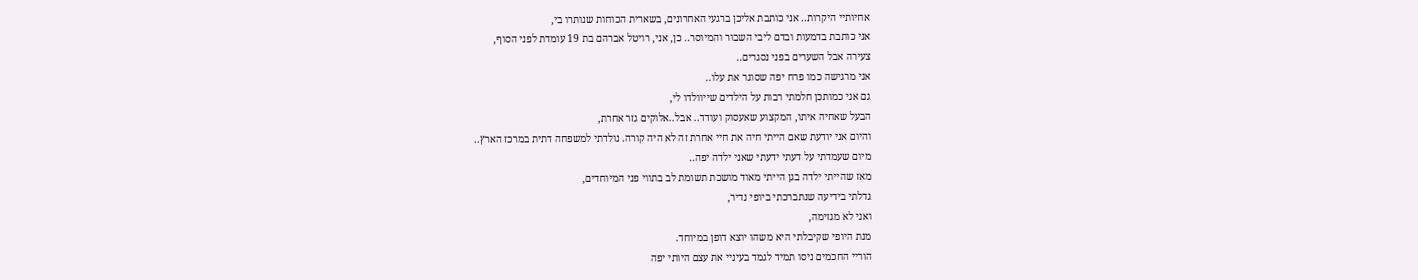אחיותיי היקרות.. אני כותבת אליכן ברגעי האחרונים, בשארית הכוחות שנותרו בי,
אני כותבת בדמעות ובדם ליבי השבור והמיוסר.. כן, אני, רויטל אברהם בת 19 עומדת לפני הסוף,
צעירה אבל השערים בפני נסגרים..
אני מרגישה כמו פרח יפה שסוגר את עלו..
גם אני כמותכן חלמתי רבות על הילדים שייוולדו לי,
הבעל שאחיה איתו, המקצוע שאעסוק ועודד.. אבל..אלוקים גזר אחרת,
והיום אני יודעת שאם הייתי חיה את חיי אחרת זה לא היה קורה. נולדתי למשפחה דתית במרכז הארץ..
מיום שעמדתי על דעתי ידעתי שאני ילדה יפה..
מאז שהייתי ילדה בגן הייתי מאוד מושכת תשומת לב בתווי פני המיוחדים,
גדלתי בידיעה שנתברכתי ביופי נדיר,
ואני לא מגזימה,
מנת היופי שקיבלתי היא משהו יוצא דופן במיוחד.
הוריי החכמים ניסו תמיד לגמד בעיניי את עצם היותי יפה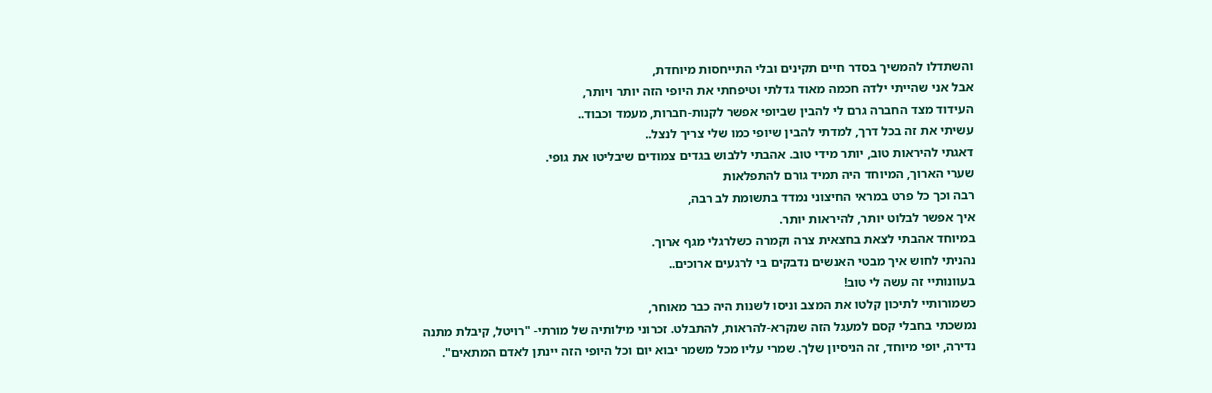והשתדלו להמשיך בסדר חיים תקינים ובלי התייחסות מיוחדת,
אבל אני שהייתי ילדה חכמה מאוד גדלתי וטיפחתי את היופי הזה יותר ויותר,
העידוד מצד החברה גרם לי להבין שביופי אפשר לקנות-חברות, מעמד וכבוד..
עשיתי את זה בכל דרך, למדתי להבין שיופי כמו שלי צריך לנצל..
דאגתי להיראות טוב, יותר מידי טוב. אהבתי ללבוש בגדים צמודים שיבליטו את גופי.
שערי הארוך, המיוחד היה תמיד גורם להתפלאות
רבה וכך כל פרט במראי החיצוני נמדד בתשומת לב רבה,
איך אפשר לבלוט יותר, להיראות יותר.
במיוחד אהבתי לצאת בחצאית צרה וקמרה כשלרגלי מגף ארוך.
נהניתי לחוש איך מבטי האנשים נדבקים בי לרגעים ארוכים..
בעוונותיי זה עשה לי טוב!
כשמורותיי לתיכון קלטו את המצב וניסו לשנות היה כבר מאוחר,
נמשכתי בחבלי קסם למעגל הזה שנקרא-להראות, להתבלט. זכרוני מילותיה של מורתי- "רויטל, קיבלת מתנה נדירה, יופי מיוחד, זה הניסיון שלך. שמרי עליו מכל משמר יבוא יום וכל היופי הזה יינתן לאדם המתאים".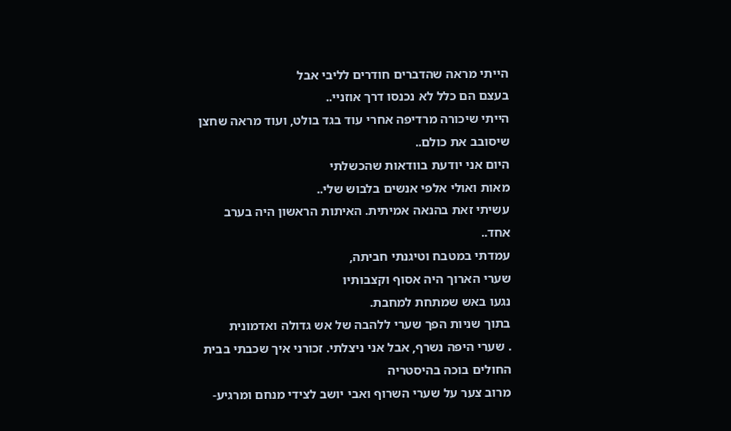הייתי מראה שהדברים חודרים לליבי אבל
בעצם הם כלל לא נכנסו דרך אוזניי..
הייתי שיכורה מרדיפה אחרי עוד בגד בולט, ועוד מראה שחצן שיסובב את כולם..
היום אני יודעת בוודאות שהכשלתי
מאות ואולי אלפי אנשים בלבוש שלי..
עשיתי זאת בהנאה אמיתית. האיתות הראשון היה בערב אחד..
עמדתי במטבח וטיגנתי חביתה,
שערי הארוך היה אסוף וקצבותיו
נגעו באש שמתחת למחבת.
בתוך שניות הפך שערי ללהבה של אש גדולה ואדמונית
. שערי היפה נשרף, אבל אני ניצלתי. זכורני איך שכבתי בבית החולים בוכה בהיסטריה
מרוב צער על שערי השרוף ואבי יושב לצידי מנחם ומרגיע-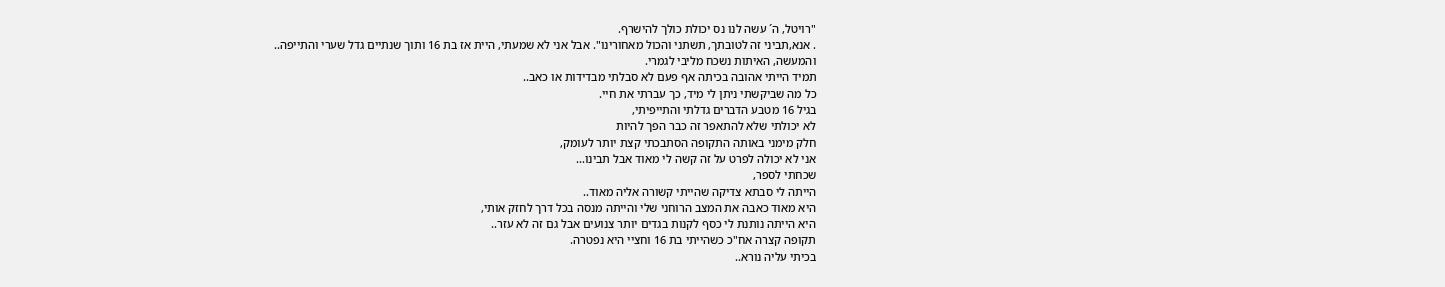"רויטל, ה´ עשה לנו נס יכולת כולך להישרף.
. אנא,תביני זה לטובתך, תשתני והכול מאחורינו". אבל אני לא שמעתי, היית אז בת 16 ותוך שנתיים גדל שערי והתייפה..
והמעשה, האיתות נשכח מליבי לגמרי.
תמיד הייתי אהובה בכיתה אף פעם לא סבלתי מבדידות או כאב..
כל מה שביקשתי ניתן לי מיד, כך עברתי את חיי.
בגיל 16 מטבע הדברים גדלתי והתייפיתי,
לא יכולתי שלא להתאפר זה כבר הפך להיות
חלק מימני באותה התקופה הסתבכתי קצת יותר לעומק,
אני לא יכולה לפרט על זה קשה לי מאוד אבל תבינו...
שכחתי לספר,
הייתה לי סבתא צדיקה שהייתי קשורה אליה מאוד..
היא מאוד כאבה את המצב הרוחני שלי והייתה מנסה בכל דרך לחזק אותי,
היא הייתה נותנת לי כסף לקנות בגדים יותר צנועים אבל גם זה לא עזר..
תקופה קצרה אח"כ כשהייתי בת 16 וחציי היא נפטרה.
בכיתי עליה נורא..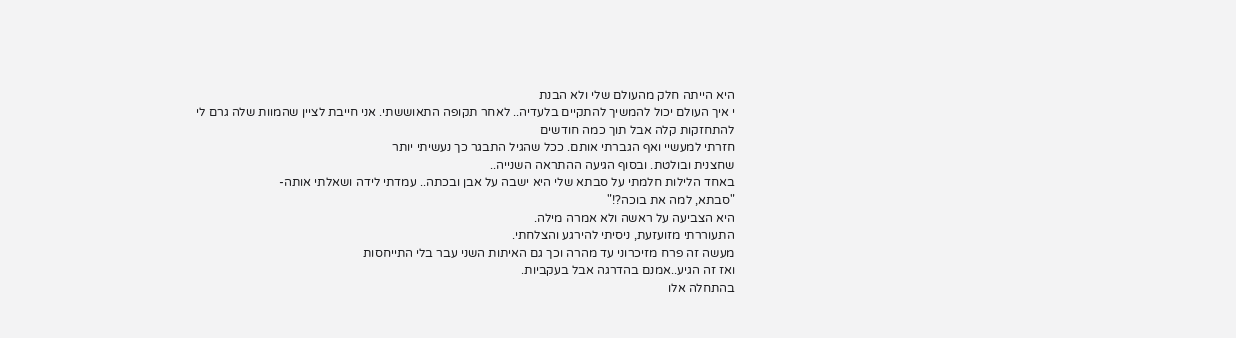היא הייתה חלק מהעולם שלי ולא הבנת
י איך העולם יכול להמשיך להתקיים בלעדיה.. לאחר תקופה התאוששתי. אני חייבת לציין שהמוות שלה גרם לי
להתחזקות קלה אבל תוך כמה חודשים
חזרתי למעשיי ואף הגברתי אותם. ככל שהגיל התבגר כך נעשיתי יותר
שחצנית ובולטת. ובסוף הגיעה ההתראה השנייה..
באחד הלילות חלמתי על סבתא שלי היא ישבה על אבן ובכתה.. עמדתי לידה ושאלתי אותה-
"סבתא, למה את בוכה?!"
היא הצביעה על ראשה ולא אמרה מילה.
התעוררתי מזועזעת, ניסיתי להירגע והצלחתי.
מעשה זה פרח מזיכרוני עד מהרה וכך גם האיתות השני עבר בלי התייחסות
ואז זה הגיע..אמנם בהדרגה אבל בעקביות.
בהתחלה אלו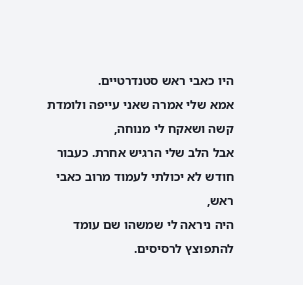היו כאבי ראש סטנדרטיים.
אמא שלי אמרה שאני עייפה ולומדת קשה ושאקח לי מנוחה,
אבל הלב שלי הרגיש אחרת. כעבור חודש לא יכולתי לעמוד מרוב כאבי ראש,
היה ניראה לי שמשהו שם עומד להתפוצץ לרסיסים.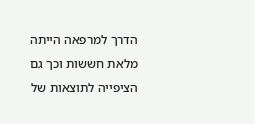הדרך למרפאה הייתה מלאת חששות וכך גם הציפייה לתוצאות של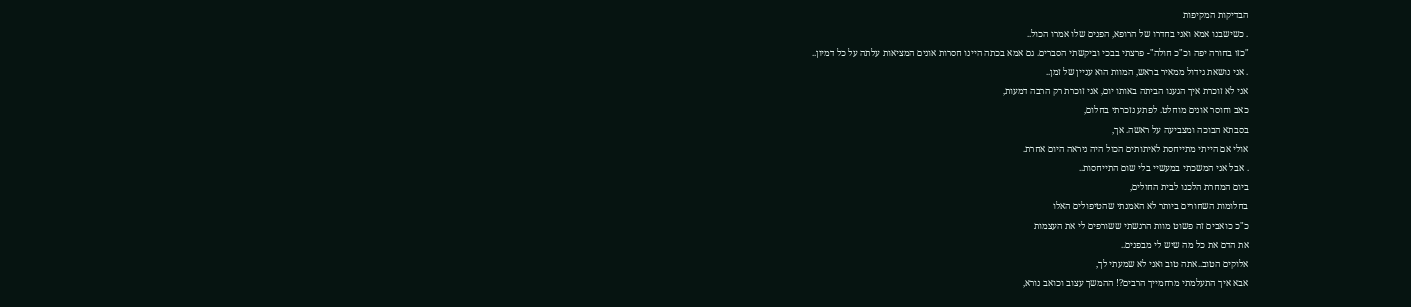הבדיקות המקיפות
. כשישבנו אמא ואני בחדרו של הרופא, הפנים שלו אמרו הכול..
"כזו בחורה יפה וכ"כ חולה"- פרצתי בבכי וביקשתי הסברים. גם אמא בכתה היינו חסרות אונים המציאות עלתה על כל דמיון..
. אני נושאת גידול ממאיר בראש, המוות הוא עניין של זמן..
אני לא זוכרת איך הגענו הביתה באותו יום, אני זוכרת רק הרבה דמעות,
כאב וחוסר אונים מוחלט. לפתע נזכרתי בחלום,
בסבתא הבוכה ומצביעה על ראשה. אך,
אולי אם הייתי מתייחסת לאיתותים הכול היה ניראה היום אחרת.
. אבל אני המשכתי במעשיי בלי שום התייחסות..
ביום המחרת הלכנו לבית החולים,
בחלומות השחורים ביותר לא האמנתי שהטיפולים האלו
כ"כ כואבים זה פשוט מוות הרגשתי ששורפים לי את העצמות
את הדם את כל מה שיש לי מבפנים..
אלוקים הטוב..אתה טוב ואני לא שמעתי לך,
אבא איך התעלמתי מרחמייך הרבים?! ההמשך עצוב וכואב נורא,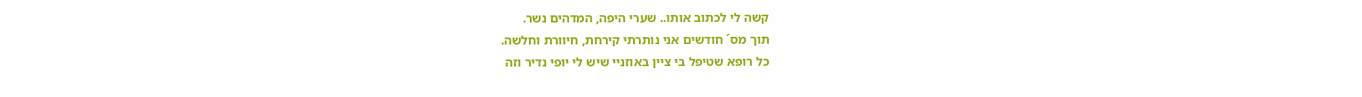קשה לי לכתוב אותו.. שערי היפה, המדהים נשר.
תוך מס´ חודשים אני נותרתי קירחת, חיוורת וחלשה.
כל רופא שטיפל בי ציין באוזניי שיש לי יופי נדיר וזה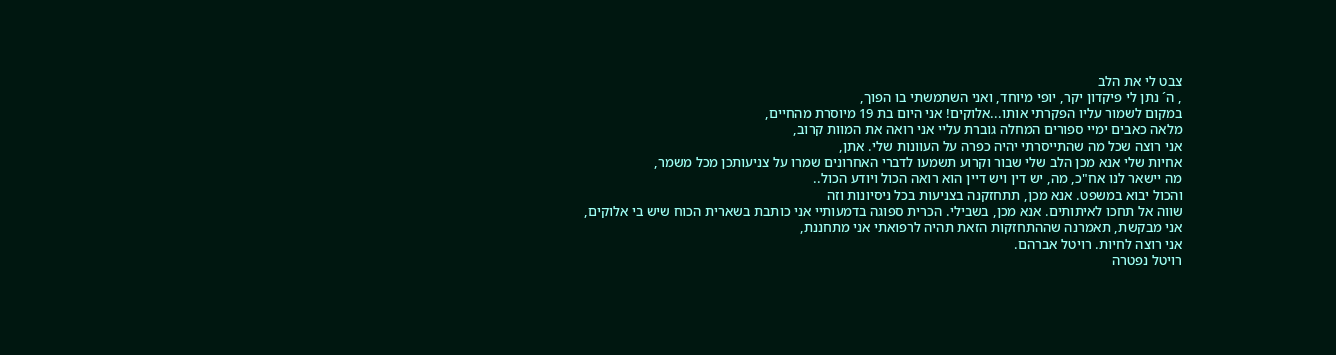צבט לי את הלב
, ה´ נתן לי פיקדון יקר, יופי מיוחד, ואני השתמשתי בו הפוך,
במקום לשמור עליו הפקרתי אותו...אלוקים! אני היום בת 19 מיוסרת מהחיים,
מלאה כאבים ימיי ספורים המחלה גוברת עליי אני רואה את המוות קרוב,
אני רוצה שכל מה שהתייסרתי יהיה כפרה על העוונות שלי. אתן,
אחיות שלי אנא מכן הלב שלי שבור וקרוע תשמעו לדברי האחרונים שמרו על צניעותכן מכל משמר,
מה יישאר לנו אח"כ, מה, יש דין ויש דיין הוא רואה הכול ויודע הכול..
והכול יבוא במשפט. אנא מכן, תתחזקנה בצניעות בכל ניסיונות וזה
שווה אל תחכו לאיתותים. אנא מכן, בשבילי. הכרית ספוגה בדמעותיי אני כותבת בשארית הכוח שיש בי אלוקים,
אני מבקשת, תאמרנה שההתחזקות הזאת תהיה לרפואתי אני מתחננת,
אני רוצה לחיות. רויטל אברהם.
רויטל נפטרה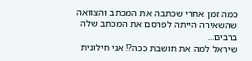כמה זמן אחרי שכתבה את המכתב והצוואה שהשאירה הייתה לפרסם את המכתב שלה ברבים...
שיראל למה את חושבת ככה?! אני חילונית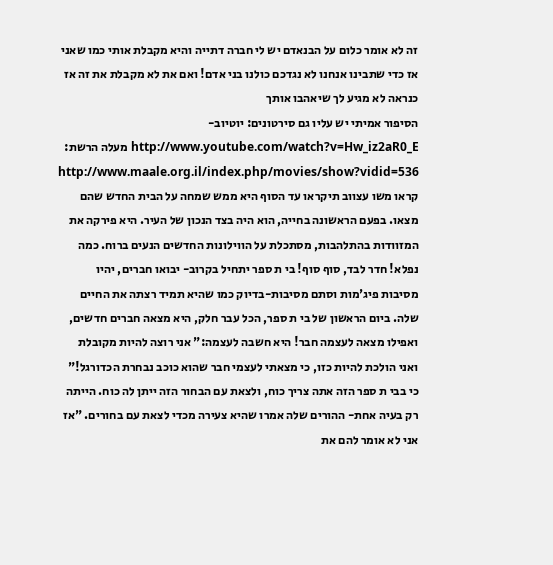זה לא אומר כלום על הבנאדם יש לי חברה דתייה והיא מקבלת אותי כמו שאני אז כדי שתבינו אנחנו לא נגדכם כולנו בני אדם! ואם את לא מקבלת את זה אז כנראה לא מגיע לך שיאהבו אותך
הסיפור אמיתי יש עליו גם סירטונים: יוטיוב- http://www.youtube.com/watch?v=Hw_iz2aR0_E מעלה הרשת: http://www.maale.org.il/index.php/movies/show?vidid=536
קראו משו עצווב תיקראו עד הסוף היא ממש שמחה על הבית החדש שהם מצאו. בפעם הראשונה בחייה, הוא היה בצד הנכון של העיר. היא פירקה את המזוודות בהתלהבות, מסתכלת על הווילונות החדשים הנעים ברוח. כמה נפלא! חדר לבד, סוף סוף! בי ת ספר יתחיל בקרוב- יבואו חברים, יהיו מסיבות פיג'מות וסתם מסיבות-בדיוק כמו שהיא תמיד רצתה את החיים שלה. ביום הראשון של בי ת ספר, הכל עבר חלק, היא מצאה חברים חדשים, ואפילו מצאה לעצמה חבר! היא חשבה לעצמה:" אני רוצה להיות מקובלת ואני הולכת להיות כזו, כי מצאתי לעצמי חבר שהוא כוכב נבחרת הכדורגל!" כי בבי ת ספר הזה אתה צריך כוח, ולצאת עם הבחור הזה ייתן לה כוח. הייתה רק בעיה אחת- ההורים שלה אמרו שהיא צעירה מכדי לצאת עם בחורים. "אז אני לא אומר להם את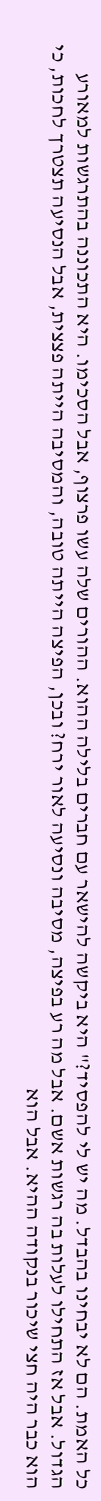כל האמת. הם לא יבחינו בהבדל. מה יש לי להפסיד?" היא ביקשה להישאר עם חברים בלילה ההוא. ההורים שלה עשו פרצוף, אבל הסכימו. היא התכוננה בהתרגשות למאורע הגדול. אבל אז התחילו לעלות בה רגשות אשם. אבל מה רע בפיצה, מסיבה ונסיעה לאור ירח? ובכן, הפיצה הייתה טובה, והמסיבה הייתה פצצית, אבל הנסיעה תצטרך לחכות, כי הוא כבר היה חצי שיכור בנקודה ההיא. אבל הוא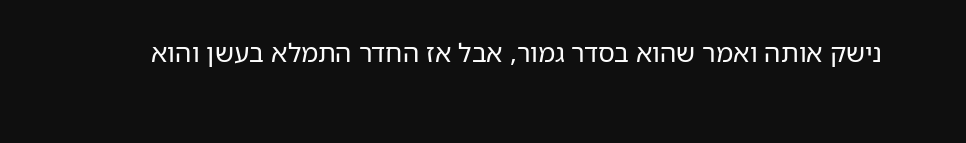נישק אותה ואמר שהוא בסדר גמור, אבל אז החדר התמלא בעשן והוא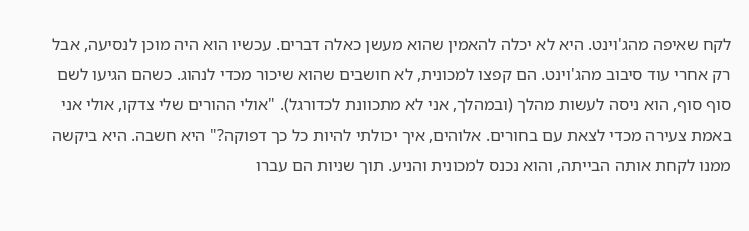לקח שאיפה מהג'וינט. היא לא יכלה להאמין שהוא מעשן כאלה דברים. עכשיו הוא היה מוכן לנסיעה, אבל רק אחרי עוד סיבוב מהג'וינט. הם קפצו למכונית, לא חושבים שהוא שיכור מכדי לנהוג. כשהם הגיעו לשם סוף סוף, הוא ניסה לעשות מהלך (ובמהלך, אני לא מתכוונת לכדורגל). "אולי ההורים שלי צדקו, אולי אני באמת צעירה מכדי לצאת עם בחורים. אלוהים, איך יכולתי להיות כל כך דפוקה?" היא חשבה. היא ביקשה ממנו לקחת אותה הבייתה, והוא נכנס למכונית והניע. תוך שניות הם עברו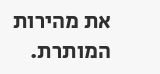את מהירות המותרת.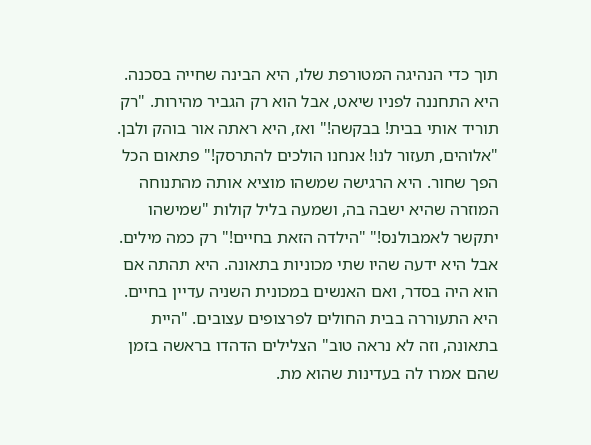תוך כדי הנהיגה המטורפת שלו, היא הבינה שחייה בסכנה. היא התחננה לפניו שיאט, אבל הוא רק הגביר מהירות. "רק תוריד אותי בבית! בבקשה!" ואז, היא ראתה אור בוהק ולבן. "אלוהים, תעזור לנו! אנחנו הולכים להתרסק!" פתאום הכל הפך שחור. היא הרגישה שמשהו מוציא אותה מהתנוחה המוזרה שהיא ישבה בה, ושמעה בליל קולות "שמישהו יתקשר לאמבולנס!" "הילדה הזאת בחיים!" רק כמה מילים. אבל היא ידעה שהיו שתי מכוניות בתאונה. היא תהתה אם הוא היה בסדר, ואם האנשים במכונית השניה עדיין בחיים. היא התעוררה בבית החולים לפרצופים עצובים. "היית בתאונה, וזה לא נראה טוב" הצלילים הדהדו בראשה בזמן שהם אמרו לה בעדינות שהוא מת.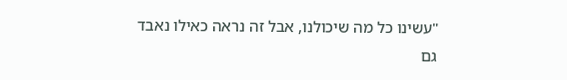"עשינו כל מה שיכולנו, אבל זה נראה כאילו נאבד גם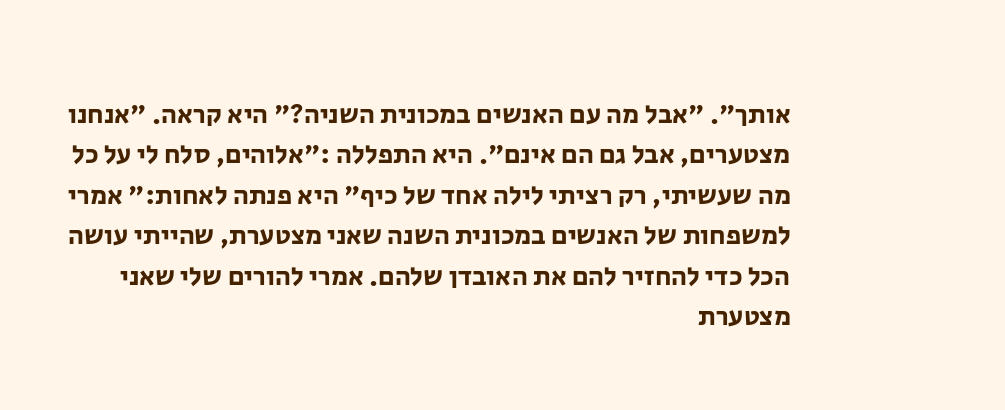אותך". "אבל מה עם האנשים במכונית השניה?" היא קראה. "אנחנו מצטערים, אבל גם הם אינם". היא התפללה :"אלוהים, סלח לי על כל מה שעשיתי, רק רציתי לילה אחד של כיף" היא פנתה לאחות:" אמרי למשפחות של האנשים במכונית השנה שאני מצטערת, שהייתי עושה הכל כדי להחזיר להם את האובדן שלהם. אמרי להורים שלי שאני מצטערת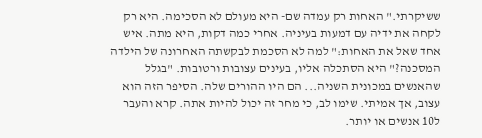ששיקרתי." האחות רק עמדה שם- היא מעולם לא הסכימה. היא רק לקחה את ידיה עם דמעות בעיניה. אחרי כמה דקות, היא מתה. איש אחד שאל את האחות:" למה לא הסכמת לבקשתה האחרונה של הילדה המסכנה?" היא הסתכלה אליו, בעינים עצובות ורטובות. "בגלל שהאנשים במכונית השניה... הם היו ההורים שלה. הסיפר הזה הוא עצוב, אך אמיתי. שימו לב, כי מחר זה יכול להיות אתה. קרא והעבר ל10 אנשים או יותר.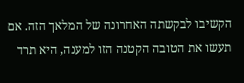הקשיבו לבקשתה האחרונה של המלאך הזה. אם תעשו את הטובה הקטנה הזו למענה, היא תרד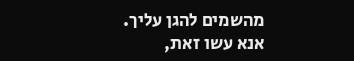מהשמים להגן עליך. אנא עשו זאת,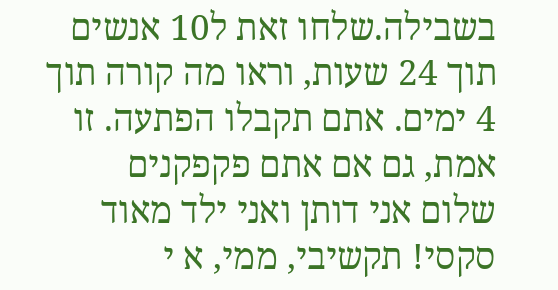בשבילה.שלחו זאת ל10 אנשים תוך 24 שעות, וראו מה קורה תוך 4 ימים. אתם תקבלו הפתעה. זו אמת, גם אם אתם פקפקנים
שלום אני דותן ואני ילד מאוד סקסי! תקשיבי, ממי, א י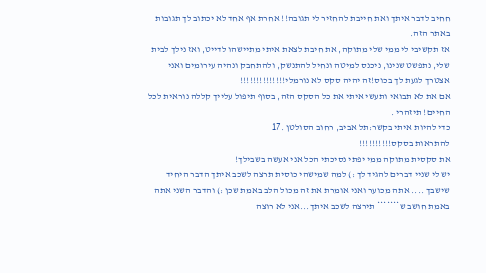חחיב לדבר איתך ואת חייבת להחזיר לי תגובה!! אחרת אף אחד לא יכתוב לך תגובות באתר הזה.
אז תקשיבי לי ממי שלי מתוקה, את חיבת לצאת איתי מתיישהו לדייט, ואז נילך לבית שלי, נתפשט שנינו, ניכנס למיטה ונחיל להתנשק, ולהתחבק ונהיה עירומים ואני אצטרך לגעת לך בכוס!זה יהיה סקס לא נורמלי!!!!!!!!!!!!!!
אם את לא תבואי ותעשי איתי את כל הסקס הזה, בסוף תיפול עלייך קללה נוראית לכל החיים! תיזהרי .
כדי להיות איתי בקשר:תל אביב, רחוב הסולטן .17
להתראות בסקס!!!!!!!!!!
את סקסית מתוקה ממי יפתי נסיכתי הכל אני אעשה בשבילך!
יש לי שניי דברים להגיד לך :) למה שמישהי כוסית תרצה לשכב איתך הדבר היחיד שישבך .... אתה מכוער ואני אומרת את זה מכול הלב באמת שכן :) והדבר השני אתה באמת חושב ש******* תירצה לשכב איתך...אני לא רוצה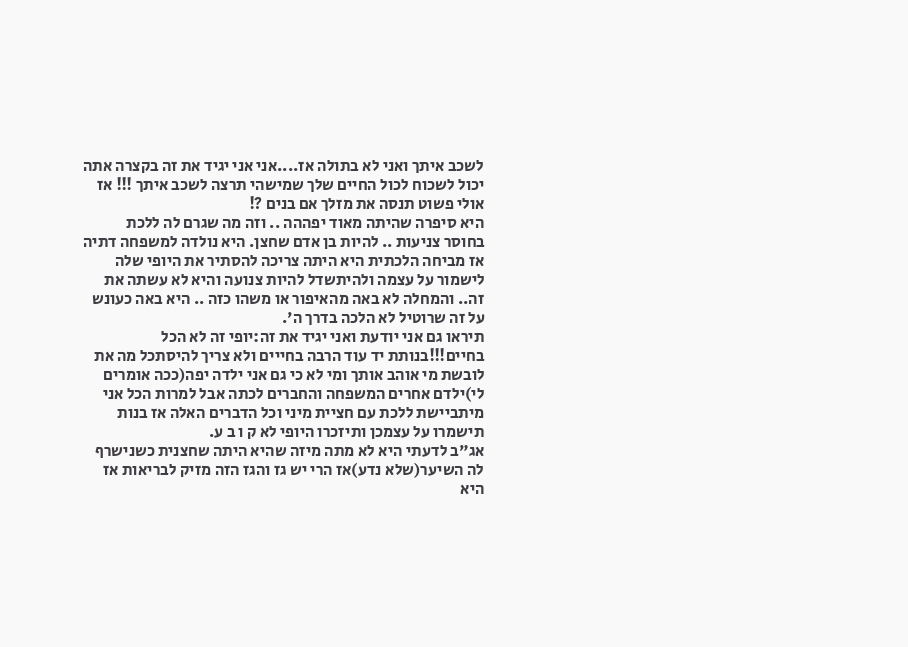לשכב איתך ואני לא בתולה אז....אני אני יגיד את זה בקצרה אתה יכול לשכוח לכול החיים שלך שמישהי תרצה לשכב איתך !!! אז אולי פשוט תנסה את מזלך אם בנים ?!
היא סיפרה שהיתה מאוד יפההה .. וזה מה שגרם לה ללכת בחוסר צניעות .. להיות בן אדם שחצן. היא נולדה למשפחה דתיה אז מביחה הלכתית היא היתה צריכה להסתיר את היופי שלה לישמור על עצמה ולהיתשדל להיות צנועה והיא לא עשתה את זה.. והמחלה לא באה מהאיפור או משהו כזה .. היא באה כעונש על זה שרוטיל לא הלכה בדרך ה'.
תיראו גם אני יודעת ואני יגיד את זה:יופי זה לא הכל בחיים!!!בנותת יד עוד הרבה בחייים ולא צריך להיסתכל מה את לובשת מי אוהב אותך ומי לא כי גם אני ילדה יפה(ככה אומרים לי)ילדם אחרים המשפחה והחברים לכתה אבל למרות הכל אני מיתביישת ללכת עם חציית מיני וכל הדברים האלה אז בנות תישמרו על עצמכן ותיזכרו היופי לא ק ו ב ע.
אג"ב לדעתי היא לא מתה מיזה שהיא היתה שחצנית כשנישרף לה השיער(שלא נדע)אז הרי יש גז והגז הזה מזיק לבריאות אז היא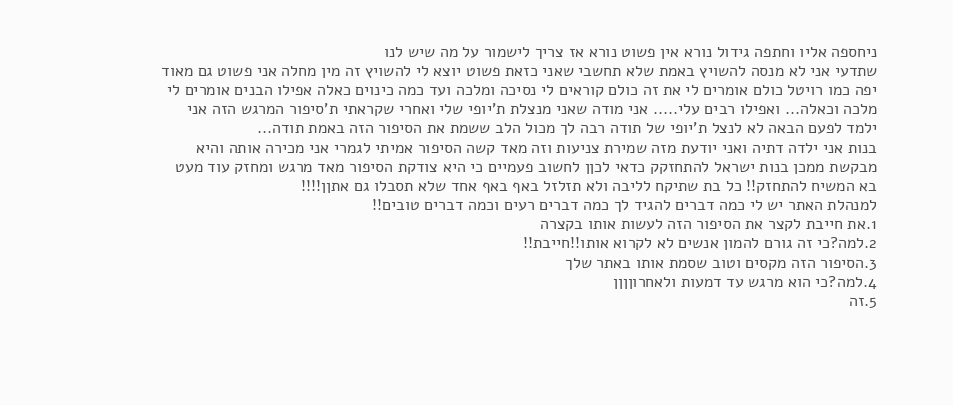ניחספה אליו וחתפה גידול נורא אין פשוט נורא אז צריך לישמור על מה שיש לנו
שתדעי אני לא מנסה להשויץ באמת שלא תחשבי שאני כזאת פשוט יוצא לי להשויץ זה מין מחלה אני פשוט גם מאוד יפה כמו רויטל כולם אומרים לי את זה כולם קוראים לי נסיכה ומלכה ועד כמה כינוים כאלה אפילו הבנים אומרים לי מלכה וכאלה... ואפילו רבים עלי..... אני מודה שאני מנצלת ת'יופי שלי ואחרי שקראתי ת'סיפור המרגש הזה אני ילמד לפעם הבאה לא לנצל ת'יופי של תודה רבה לך מכול הלב ששמת את הסיפור הזה באמת תודה...
בנות אני ילדה דתיה ואני יודעת מזה שמירת צניעות וזה מאד קשה הסיפור אמיתי לגמרי אני מכירה אותה והיא מבקשת ממכן בנות ישראל להתחזקק כדאי לכןן לחשוב פעמיים כי היא צודקת הסיפור מאד מרגש ומחזק עוד מעט בא המשיח להתחזק!! כל בת שתיקח לליבה ולא תזלזל באף באף אחד שלא תסבלו גם אתןן!!!!
למנהלת האתר יש לי כמה דברים להגיד לך כמה דברים רעים וכמה דברים טובים!!
1.את חייבת לקצר את הסיפור הזה לעשות אותו בקצרה
2.למה?כי זה גורם להמון אנשים לא לקרוא אותו!!חייבת!!
3.הסיפור הזה מקסים וטוב שסמת אותו באתר שלך
4.למה?כי הוא מרגש עד דמעות ולאחרוןןןן
5.זה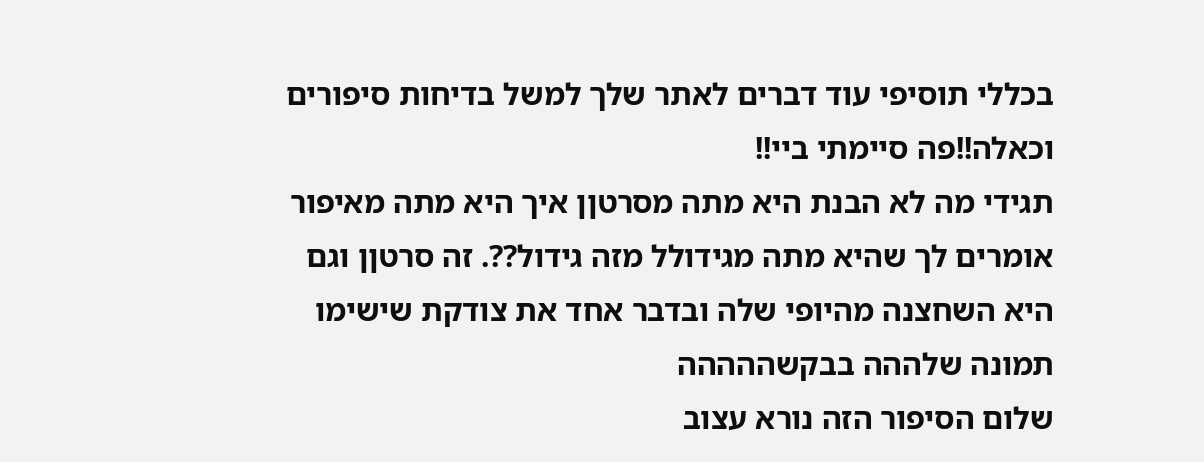בכללי תוסיפי עוד דברים לאתר שלך למשל בדיחות סיפורים וכאלה!!פה סיימתי ביי!!
תגידי מה לא הבנת היא מתה מסרטןן איך היא מתה מאיפור אומרים לך שהיא מתה מגידולל מזה גידול??. זה סרטןן וגם היא השחצנה מהיופי שלה ובדבר אחד את צודקת שישימו תמונה שלההה בבקשההההה
שלום הסיפור הזה נורא עצוב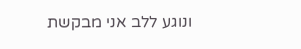ונוגע ללב אני מבקשת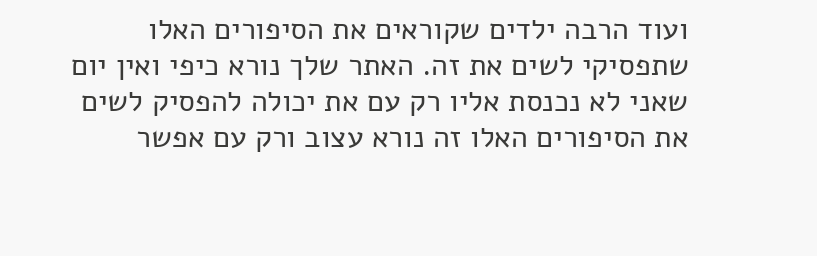ועוד הרבה ילדים שקוראים את הסיפורים האלו שתפסיקי לשים את זה. האתר שלך נורא כיפי ואין יום שאני לא נכנסת אליו רק עם את יכולה להפסיק לשים את הסיפורים האלו זה נורא עצוב ורק עם אפשר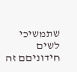שתמשיכי לשים חידוניםם זה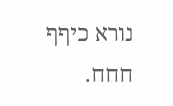נורא כיףף חחח.